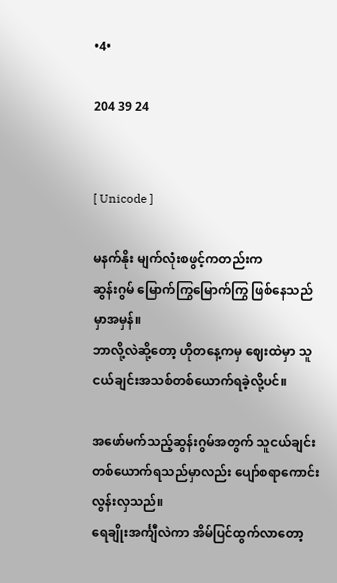•4•

204 39 24


[ Unicode ]

မနက်နိုး မျက်လုံးစဖွင့်ကတည်းက
ဆွန်းဂွမ် မြောက်ကြွမြောက်ကြွ ဖြစ်နေသည်မှာအမှန်။
ဘာလို့လဲဆို့တော့ ဟိုတနေ့ကမှ ဈေးထဲမှာ သူငယ်ချင်းအသစ်တစ်ယောက်ရခဲ့လို့ပင်။

အဖော်မက်သည့်ဆွန်းဂွမ်အတွက် သူငယ်ချင်းတစ်ယောက်ရသည်မှာလည်း ပျော်စရာကောင်းလွန်းလှသည်။
ရေချိုးအင်္ကျီလဲကာ အိမ်ပြင်ထွက်လာတော့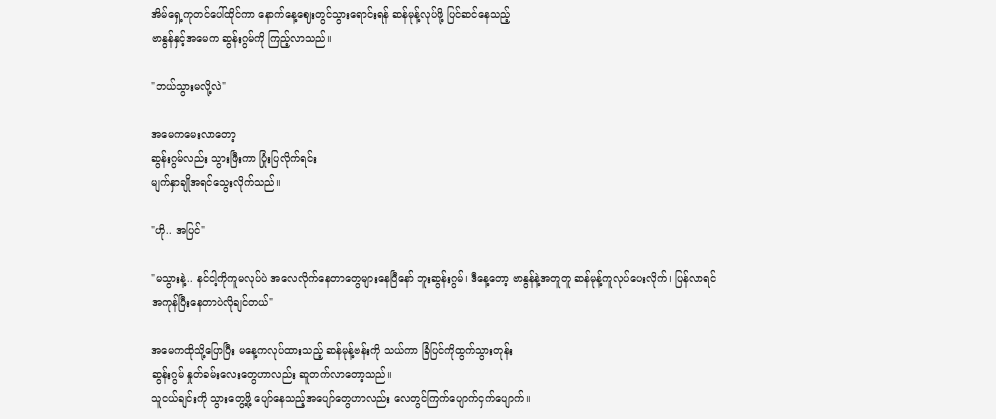အိမ်ရှေ့ကုတင်ပေါ်ထိုင်ကာ နောက်နေ့ဈေးတွင်သွားရောင်းရန် ဆန်မုန့်လုပ်ဖို့ ပြင်ဆင်နေသည့်
ဗာနွန်နှင့်အမေက ဆွန်းဂွမ်ကို ကြည့်လာသည်။

"ဘယ်သွားမလို့လဲ"

အမေကမေးလာတော့
ဆွန်းဂွမ်လည်း သွားဖြီးကာ ပြုံးပြလိုက်ရင်း
မျက်နှာချိုအရင်သွေးလိုက်သည်။

"ဟို.. အပြင်"

"မသွားနဲ့.. နင်ငါ့ကိုကူမလုပ်ပဲ အလေလိုက်နေတာတွေများနေပြီနော် ဘူးဆွန်းဂွမ်၊ ဒီနေ့တော့ ဗာနွန်နဲ့အတူတူ ဆန်မုန့်ကူလုပ်ပေးလိုက်၊ ပြန်လာရင် အကုန်ပြီးနေတာပဲလိုချင်တယ်"

အမေကထိုသို့ပြောပြီး မနေ့ကလုပ်ထားသည့် ဆန်မုန့်ဗန်းကို သယ်ကာ ခြံပြင်ကိုထွက်သွားတုန်း
ဆွန်းဂွမ် နှုတ်ခမ်းလေးတွေဟာလည်း ဆူတက်လာတော့သည်။
သူငယ်ချင်းကို သွားတွေ့ဖို့ ပျော်နေသည့်အပျော်တွေဟာလည်း လေတွင်ကြက်ပျောက်ငှက်ပျောက်။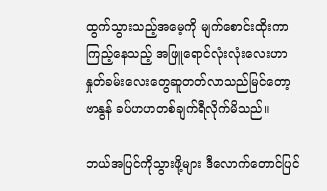ထွက်သွားသည့်အမေ့ကို မျက်စောင်းထိုးကာ ကြည့်နေသည့် အဖြူရောင်လုံးလုံးလေးဟာ
နှုတ်ခမ်းလေးတွေဆူတတ်လာသည်မြင်တော့ ဗာနွန် ခပ်ဟဟတစ်ချက်ရီလိုက်မိသည်။

ဘယ်အပြင်ကိုသွားဖို့များ ဒီလောက်တောင်ပြင်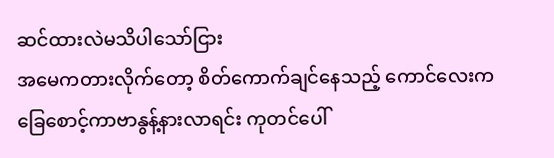ဆင်ထားလဲမသိပါသော်ငြား
အမေကတားလိုက်တော့ စိတ်ကောက်ချင်နေသည့် ကောင်လေးက ခြေစောင့်ကာဗာနွန့်နားလာရင်း ကုတင်ပေါ်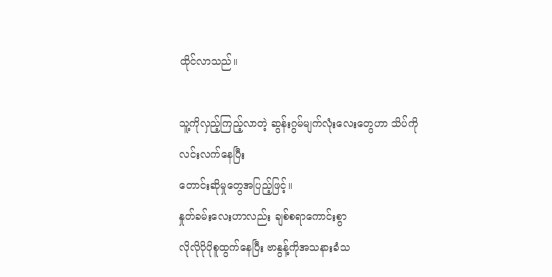ထိုင်လာသည်။

သူ့ကိုလှည့်ကြည့်လာတဲ့ ဆွန်းဂွမ်မျက်လုံးလေးတွေဟာ သိပ်ကိုလင်းလက်နေပြီး
တောင်းဆိုမှုတွေအပြည့်ဖြင့်။
နှုတ်ခမ်းလေးဟာလည်း ချစ်စရာကောင်းစွာ
လိုလိုပိုပိုစူထွက်နေပြီး ဗာနွန့်ကိုအသနားခံသ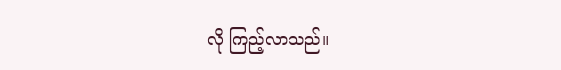လို ကြည့်လာသည်။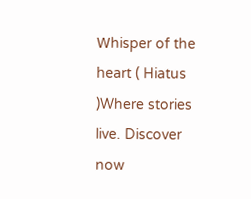𝖶hisper of the 𝗁eart ( Hiatus )Where stories live. Discover now